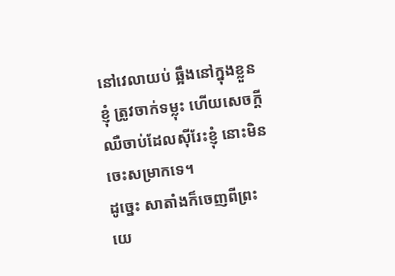នៅវេលាយប់ ឆ្អឹងនៅក្នុងខ្លួនខ្ញុំ ត្រូវចាក់ទម្លុះ ហើយសេចក្ដីឈឺចាប់ដែលស៊ីរែះខ្ញុំ នោះមិនចេះសម្រាកទេ។
ដូច្នេះ សាតាំងក៏ចេញពីព្រះយេ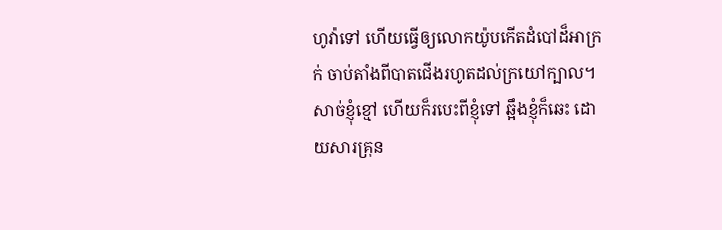ហូវ៉ាទៅ ហើយធ្វើឲ្យលោកយ៉ូបកើតដំបៅដ៏អាក្រក់ ចាប់តាំងពីបាតជើងរហូតដល់ក្រយៅក្បាល។
សាច់ខ្ញុំខ្មៅ ហើយក៏របេះពីខ្ញុំទៅ ឆ្អឹងខ្ញុំក៏ឆេះ ដោយសារគ្រុន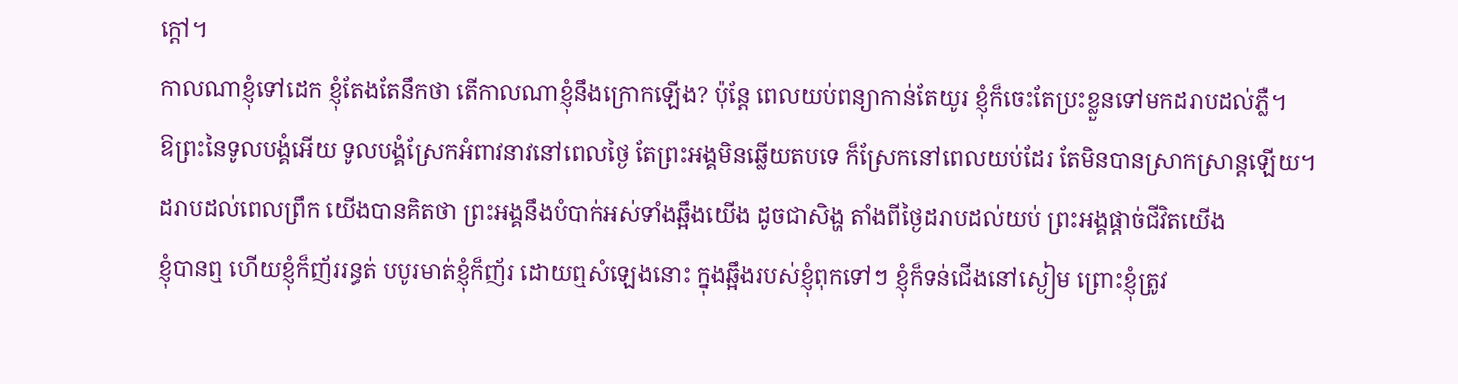ក្តៅ។
កាលណាខ្ញុំទៅដេក ខ្ញុំតែងតែនឹកថា តើកាលណាខ្ញុំនឹងក្រោកឡើង? ប៉ុន្តែ ពេលយប់ពន្យាកាន់តែយូរ ខ្ញុំក៏ចេះតែប្រះខ្លួនទៅមកដរាបដល់ភ្លឺ។
ឱព្រះនៃទូលបង្គំអើយ ទូលបង្គំស្រែកអំពាវនាវនៅពេលថ្ងៃ តែព្រះអង្គមិនឆ្លើយតបទេ ក៏ស្រែកនៅពេលយប់ដែរ តែមិនបានស្រាកស្រាន្តឡើយ។
ដរាបដល់ពេលព្រឹក យើងបានគិតថា ព្រះអង្គនឹងបំបាក់អស់ទាំងឆ្អឹងយើង ដូចជាសិង្ហ តាំងពីថ្ងៃដរាបដល់យប់ ព្រះអង្គផ្តាច់ជីវិតយើង
ខ្ញុំបានឮ ហើយខ្ញុំក៏ញ័ររន្ធត់ បបូរមាត់ខ្ញុំក៏ញ័រ ដោយឮសំឡេងនោះ ក្នុងឆ្អឹងរបស់ខ្ញុំពុកទៅៗ ខ្ញុំក៏ទន់ជើងនៅស្ងៀម ព្រោះខ្ញុំត្រូវ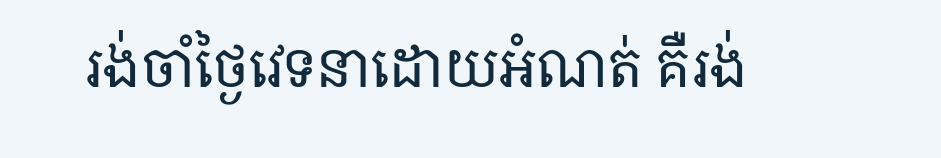រង់ចាំថ្ងៃវេទនាដោយអំណត់ គឺរង់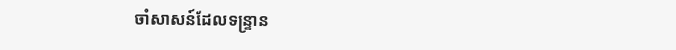ចាំសាសន៍ដែលទន្ទ្រាន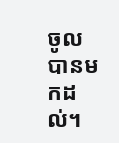ចូល បានមកដល់។